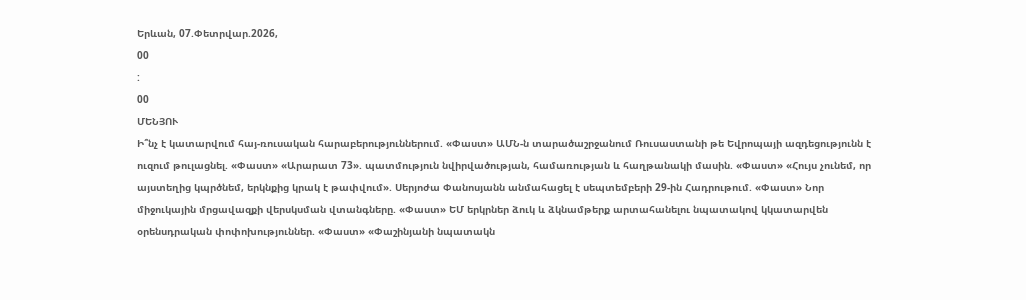Երևան, 07.Փետրվար.2026,
00
:
00
ՄԵՆՅՈՒ
Ի՞նչ է կատարվում հայ-ռուսական հարաբերություններում. «Փաստ» ԱՄՆ-ն տարածաշրջանում Ռուսաստանի թե Եվրոպայի ազդեցությունն է ուզում թուլացնել. «Փաստ» «Արարատ 73». պատմություն նվիրվածության, համառության և հաղթանակի մասին. «Փաստ» «Հույս չունեմ, որ այստեղից կպրծնեմ, երկնքից կրակ է թափվում». Սերյոժա Փանոսյանն անմահացել է սեպտեմբերի 29-ին Հադրութում. «Փաստ» Նոր միջուկային մրցավազքի վերսկսման վտանգները. «Փաստ» ԵՄ երկրներ ձուկ և ձկնամթերք արտահանելու նպատակով կկատարվեն օրենսդրական փոփոխություններ. «Փաստ» «Փաշինյանի նպատակն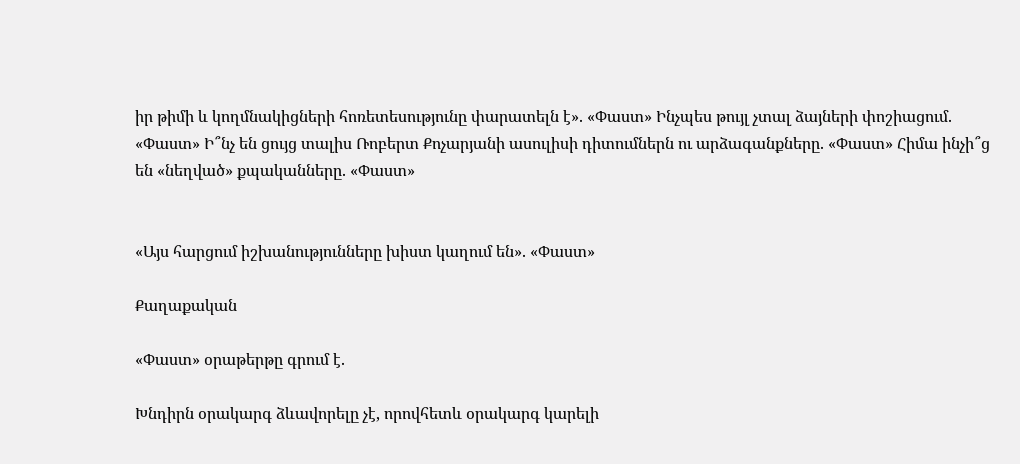իր թիմի և կողմնակիցների հոռետեսությունը փարատելն է». «Փաստ» Ինչպես թույլ չտալ ձայների փոշիացում. «Փաստ» Ի՞նչ են ցույց տալիս Ռոբերտ Քոչարյանի ասուլիսի դիտումներն ու արձագանքները. «Փաստ» Հիմա ինչի՞ց են «նեղված» քպականները. «Փաստ»


«Այս հարցում իշխանությունները խիստ կաղում են». «Փաստ»

Քաղաքական

«Փաստ» օրաթերթը գրում է.

Խնդիրն օրակարգ ձևավորելը չէ, որովհետև օրակարգ կարելի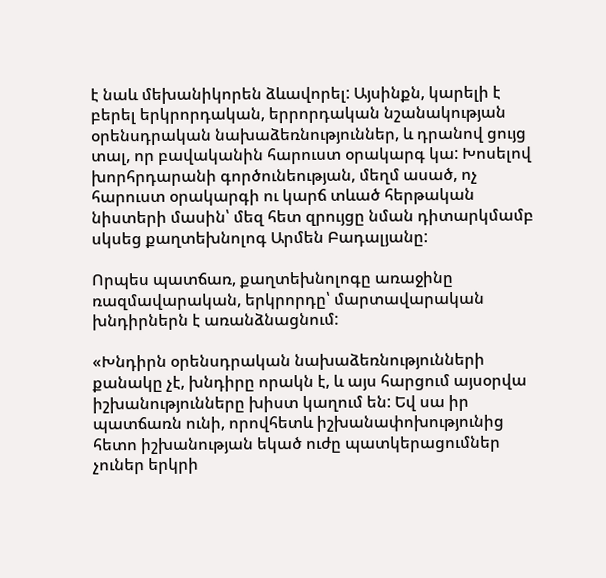է նաև մեխանիկորեն ձևավորել: Այսինքն, կարելի է բերել երկրորդական, երրորդական նշանակության օրենսդրական նախաձեռնություններ, և դրանով ցույց տալ, որ բավականին հարուստ օրակարգ կա: Խոսելով խորհրդարանի գործունեության, մեղմ ասած, ոչ հարուստ օրակարգի ու կարճ տևած հերթական նիստերի մասին՝ մեզ հետ զրույցը նման դիտարկմամբ սկսեց քաղտեխնոլոգ Արմեն Բադալյանը:

Որպես պատճառ, քաղտեխնոլոգը առաջինը ռազմավարական, երկրորդը՝ մարտավարական խնդիրներն է առանձնացնում:

«Խնդիրն օրենսդրական նախաձեռնությունների քանակը չէ, խնդիրը որակն է, և այս հարցում այսօրվա իշխանությունները խիստ կաղում են: Եվ սա իր պատճառն ունի, որովհետև իշխանափոխությունից հետո իշխանության եկած ուժը պատկերացումներ չուներ երկրի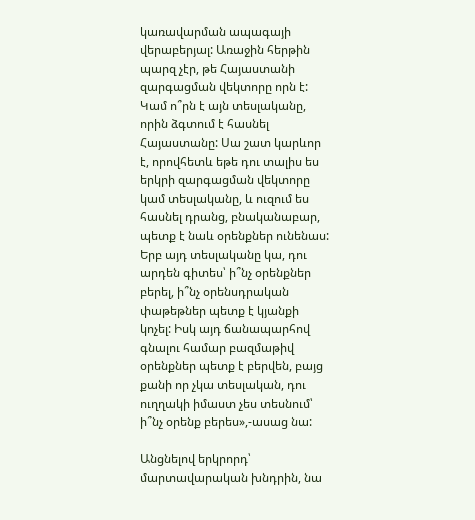կառավարման ապագայի վերաբերյալ: Առաջին հերթին պարզ չէր, թե Հայաստանի զարգացման վեկտորը որն է: Կամ ո՞րն է այն տեսլականը, որին ձգտում է հասնել Հայաստանը: Սա շատ կարևոր է, որովհետև եթե դու տալիս ես երկրի զարգացման վեկտորը կամ տեսլականը, և ուզում ես հասնել դրանց, բնականաբար, պետք է նաև օրենքներ ունենաս: Երբ այդ տեսլականը կա, դու արդեն գիտես՝ ի՞նչ օրենքներ բերել, ի՞նչ օրենսդրական փաթեթներ պետք է կյանքի կոչել: Իսկ այդ ճանապարհով գնալու համար բազմաթիվ օրենքներ պետք է բերվեն, բայց քանի որ չկա տեսլական, դու ուղղակի իմաստ չես տեսնում՝ ի՞նչ օրենք բերես»,-ասաց նա:

Անցնելով երկրորդ՝ մարտավարական խնդրին, նա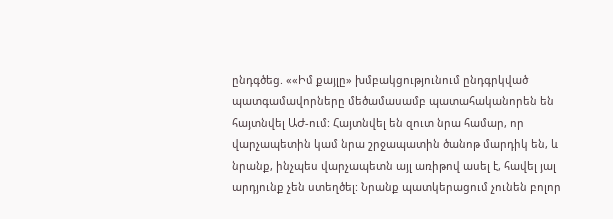ընդգծեց. ««Իմ քայլը» խմբակցությունում ընդգրկված պատգամավորները մեծամասամբ պատահականորեն են հայտնվել ԱԺ-ում: Հայտնվել են զուտ նրա համար, որ վարչապետին կամ նրա շրջապատին ծանոթ մարդիկ են, և նրանք, ինչպես վարչապետն այլ առիթով ասել է, հավել յալ արդյունք չեն ստեղծել: Նրանք պատկերացում չունեն բոլոր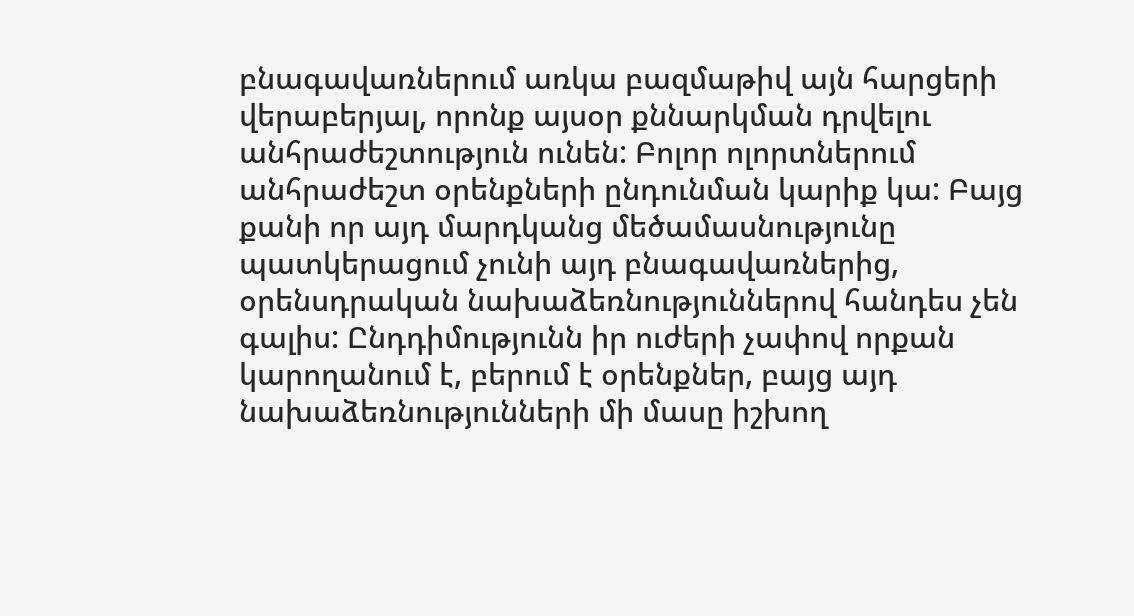բնագավառներում առկա բազմաթիվ այն հարցերի վերաբերյալ, որոնք այսօր քննարկման դրվելու անհրաժեշտություն ունեն: Բոլոր ոլորտներում անհրաժեշտ օրենքների ընդունման կարիք կա: Բայց քանի որ այդ մարդկանց մեծամասնությունը պատկերացում չունի այդ բնագավառներից, օրենսդրական նախաձեռնություններով հանդես չեն գալիս: Ընդդիմությունն իր ուժերի չափով որքան կարողանում է, բերում է օրենքներ, բայց այդ նախաձեռնությունների մի մասը իշխող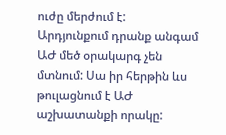ուժը մերժում է: Արդյունքում դրանք անգամ ԱԺ մեծ օրակարգ չեն մտնում: Սա իր հերթին ևս թուլացնում է ԱԺ աշխատանքի որակը: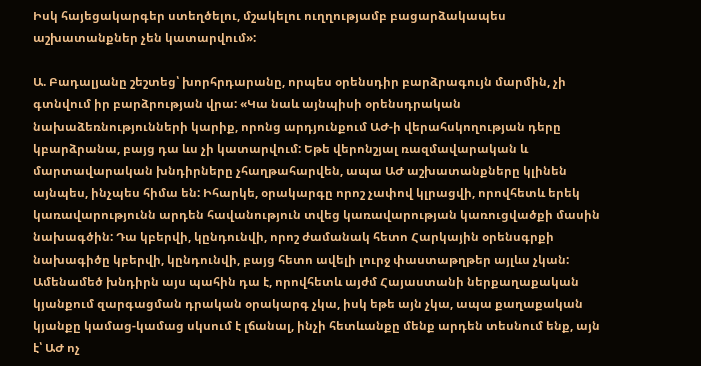Իսկ հայեցակարգեր ստեղծելու, մշակելու ուղղությամբ բացարձակապես աշխատանքներ չեն կատարվում»:

Ա. Բադալյանը շեշտեց՝ խորհրդարանը, որպես օրենսդիր բարձրագույն մարմին, չի գտնվում իր բարձրության վրա: «Կա նաև այնպիսի օրենսդրական նախաձեռնությունների կարիք, որոնց արդյունքում ԱԺ-ի վերահսկողության դերը կբարձրանա, բայց դա ևս չի կատարվում: Եթե վերոնշյալ ռազմավարական և մարտավարական խնդիրները չհաղթահարվեն, ապա ԱԺ աշխատանքները կլինեն այնպես, ինչպես հիմա են: Իհարկե, օրակարգը որոշ չափով կլրացվի, որովհետև երեկ կառավարությունն արդեն հավանություն տվեց կառավարության կառուցվածքի մասին նախագծին: Դա կբերվի, կընդունվի, որոշ ժամանակ հետո Հարկային օրենսգրքի նախագիծը կբերվի, կընդունվի, բայց հետո ավելի լուրջ փաստաթղթեր այլևս չկան: Ամենամեծ խնդիրն այս պահին դա է, որովհետև այժմ Հայաստանի ներքաղաքական կյանքում զարգացման դրական օրակարգ չկա, իսկ եթե այն չկա, ապա քաղաքական կյանքը կամաց-կամաց սկսում է լճանալ, ինչի հետևանքը մենք արդեն տեսնում ենք, այն է՝ ԱԺ ոչ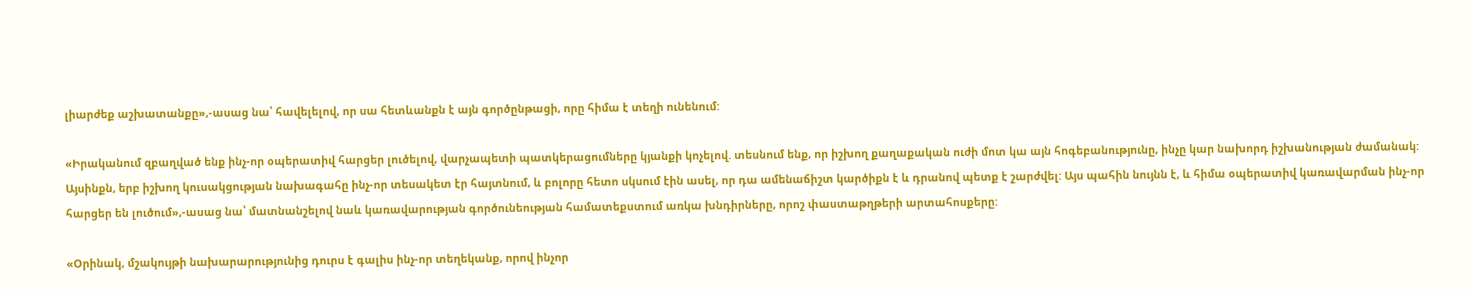լիարժեք աշխատանքը»,-ասաց նա՝ հավելելով, որ սա հետևանքն է այն գործընթացի, որը հիմա է տեղի ունենում:

«Իրականում զբաղված ենք ինչ-որ օպերատիվ հարցեր լուծելով, վարչապետի պատկերացումները կյանքի կոչելով. տեսնում ենք, որ իշխող քաղաքական ուժի մոտ կա այն հոգեբանությունը, ինչը կար նախորդ իշխանության ժամանակ: Այսինքն, երբ իշխող կուսակցության նախագահը ինչ-որ տեսակետ էր հայտնում, և բոլորը հետո սկսում էին ասել, որ դա ամենաճիշտ կարծիքն է և դրանով պետք է շարժվել: Այս պահին նույնն է, և հիմա օպերատիվ կառավարման ինչ-որ հարցեր են լուծում»,-ասաց նա՝ մատնանշելով նաև կառավարության գործունեության համատեքստում առկա խնդիրները, որոշ փաստաթղթերի արտահոսքերը:

«Օրինակ, մշակույթի նախարարությունից դուրս է գալիս ինչ-որ տեղեկանք, որով ինչոր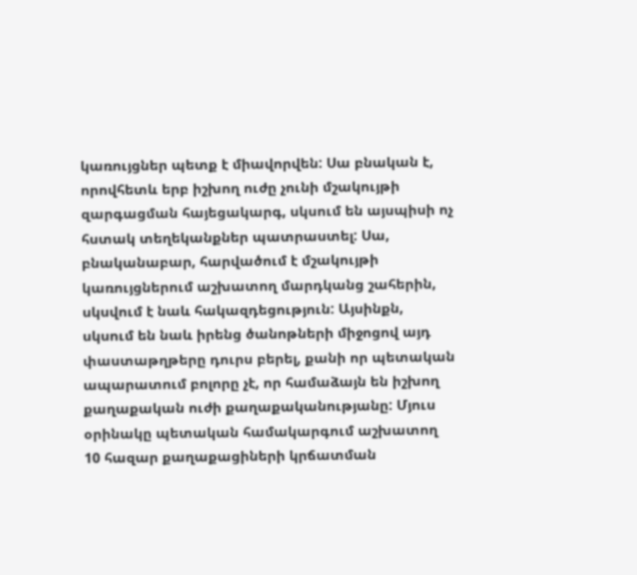կառույցներ պետք է միավորվեն: Սա բնական է, որովհետև երբ իշխող ուժը չունի մշակույթի զարգացման հայեցակարգ, սկսում են այսպիսի ոչ հստակ տեղեկանքներ պատրաստել: Սա, բնականաբար, հարվածում է մշակույթի կառույցներում աշխատող մարդկանց շահերին, սկսվում է նաև հակազդեցություն: Այսինքն, սկսում են նաև իրենց ծանոթների միջոցով այդ փաստաթղթերը դուրս բերել, քանի որ պետական ապարատում բոլորը չէ, որ համաձայն են իշխող քաղաքական ուժի քաղաքականությանը: Մյուս օրինակը պետական համակարգում աշխատող 10 հազար քաղաքացիների կրճատման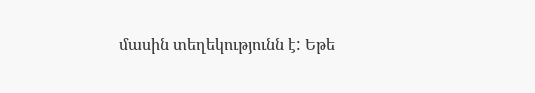մասին տեղեկությունն է: Եթե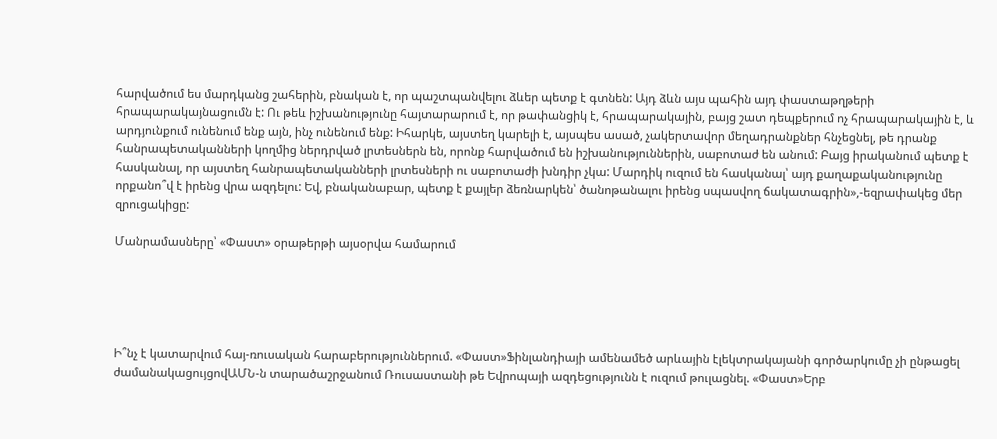հարվածում ես մարդկանց շահերին, բնական է, որ պաշտպանվելու ձևեր պետք է գտնեն: Այդ ձևն այս պահին այդ փաստաթղթերի հրապարակայնացումն է: Ու թեև իշխանությունը հայտարարում է, որ թափանցիկ է, հրապարակային, բայց շատ դեպքերում ոչ հրապարակային է, և արդյունքում ունենում ենք այն, ինչ ունենում ենք: Իհարկե, այստեղ կարելի է, այսպես ասած, չակերտավոր մեղադրանքներ հնչեցնել, թե դրանք հանրապետականների կողմից ներդրված լրտեսներն են, որոնք հարվածում են իշխանություններին, սաբոտաժ են անում: Բայց իրականում պետք է հասկանալ, որ այստեղ հանրապետականների լրտեսների ու սաբոտաժի խնդիր չկա: Մարդիկ ուզում են հասկանալ՝ այդ քաղաքականությունը որքանո՞վ է իրենց վրա ազդելու: Եվ, բնականաբար, պետք է քայլեր ձեռնարկեն՝ ծանոթանալու իրենց սպասվող ճակատագրին»,-եզրափակեց մեր զրուցակիցը:

Մանրամասները՝ «Փաստ» օրաթերթի այսօրվա համարում





Ի՞նչ է կատարվում հայ-ռուսական հարաբերություններում. «Փաստ»Ֆինլանդիայի ամենամեծ արևային էլեկտրակայանի գործարկումը չի ընթացել ժամանակացույցովԱՄՆ-ն տարածաշրջանում Ռուսաստանի թե Եվրոպայի ազդեցությունն է ուզում թուլացնել. «Փաստ»Երբ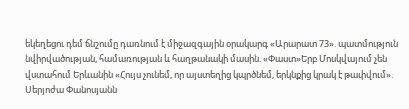եկեղեցու դեմ ճնշումը դառնում է միջազգային օրակարգ «Արարատ 73». պատմություն նվիրվածության, համառության և հաղթանակի մասին. «Փաստ»Երբ Մոսկվայում չեն վստահում Երևանին «Հույս չունեմ, որ այստեղից կպրծնեմ, երկնքից կրակ է թափվում». Սերյոժա Փանոսյանն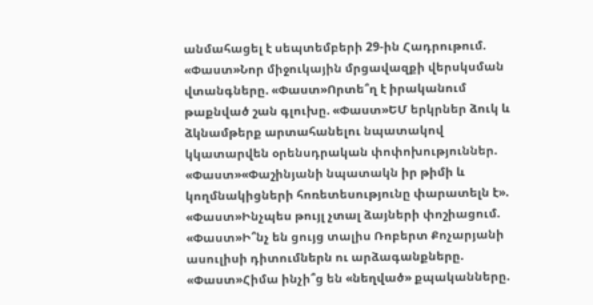անմահացել է սեպտեմբերի 29-ին Հադրութում. «Փաստ»Նոր միջուկային մրցավազքի վերսկսման վտանգները. «Փաստ»Որտե՞ղ է իրականում թաքնված շան գլուխը. «Փաստ»ԵՄ երկրներ ձուկ և ձկնամթերք արտահանելու նպատակով կկատարվեն օրենսդրական փոփոխություններ. «Փաստ»«Փաշինյանի նպատակն իր թիմի և կողմնակիցների հոռետեսությունը փարատելն է». «Փաստ»Ինչպես թույլ չտալ ձայների փոշիացում. «Փաստ»Ի՞նչ են ցույց տալիս Ռոբերտ Քոչարյանի ասուլիսի դիտումներն ու արձագանքները. «Փաստ»Հիմա ինչի՞ց են «նեղված» քպականները.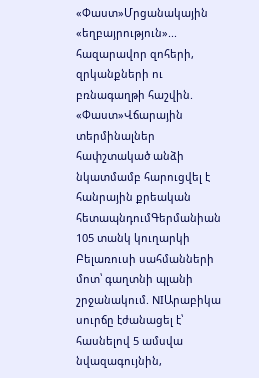«Փաստ»Մրցանակային «եղբայրություն»... հազարավոր զոհերի, զրկանքների ու բռնագաղթի հաշվին. «Փաստ»Վճարային տերմինալներ հափշտակած անձի նկատմամբ հարուցվել է հանրային քրեական հետապնդումԳերմանիան 105 տանկ կուղարկի Բելառուսի սահմանների մոտ՝ գաղտնի պլանի շրջանակում. NIԱրաբիկա սուրճը էժանացել է՝ հասնելով 5 ամսվա նվազագույնին,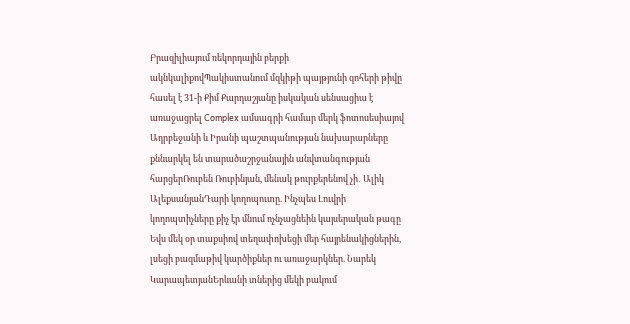Բրազիլիայում ռեկորդային բերքի ակնկալիքովՊակիստանում մզկիթի պայթյունի զոհերի թիվը հասել է 31-ի Քիմ Քարդաշյանը իսկական սենսացիա է առաջացրել Complex ամսագրի համար մերկ ֆոտոսեսիայով Ադրբեջանի և Իրանի պաշտպանության նախարարները քննարկել են տարածաշրջանային անվտանգության հարցերՌուբեն Ռուբինյան, մենակ թուրքերենով չի․ Ալիկ ԱլեքսանյանԴարի կողոպուտը. Ինչպես Լուվրի կողոպտիչները քիչ էր մնում ոչնչացնեին կայսերական թագը Եվս մեկ օր տաքսիով տեղափոխեցի մեր հայրենակիցներին, լսեցի բազմաթիվ կարծիքներ ու առաջարկներ. Նարեկ ԿարապետյանԵրևանի տներից մեկի բակում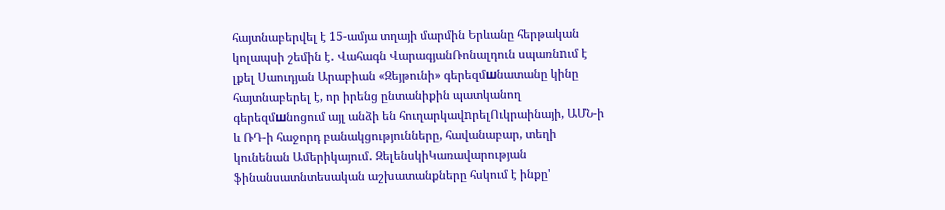հայտնաբերվել է 15-ամյա տղայի մարմին Երևանը հերթական կոլապսի շեմին է․ Վահագն ՎարագյանՌոնալդուն սպառնnւմ է լքել Սաուդյան Արաբիան «Զեյթունի» գերեզմшնատանը կինը հայտնաբերել է, որ իրենց ընտանիքին պատկանող գերեզմшնոցում այլ անձի են հուղարկավnրելՈւկրաինայի, ԱՄՆ-ի և ՌԴ-ի հաջորդ բանակցությունները, հավանաբար, տեղի կունենան Ամերիկայում․ ԶելենսկիԿառավարության ֆինանսատնտեսական աշխատանքները հսկում է ինքը'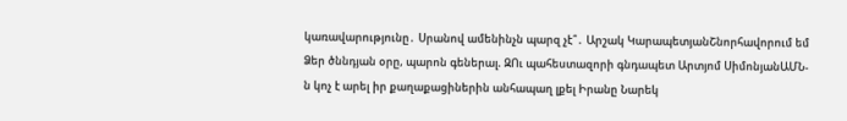կառավարությունը․ Սրանով ամենինչն պարզ չէ՞․ Արշակ ԿարապետյանՇնորհավորում եմ Ձեր ծննդյան օրը, պարոն գեներալ. ԶՈւ պահեստազորի գնդապետ Արտյոմ ՍիմոնյանԱՄՆ-ն կոչ է արել իր քաղաքացիներին անհապաղ լքել Իրանը Նարեկ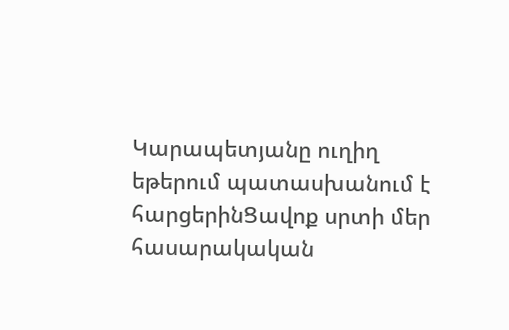Կարապետյանը ուղիղ եթերում պատասխանում է հարցերինՑավոք սրտի մեր հասարակական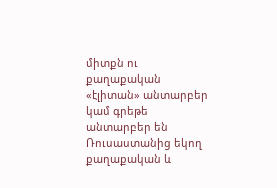միտքն ու քաղաքական «էլիտան» անտարբեր կամ գրեթե անտարբեր են Ռուսաստանից եկող քաղաքական և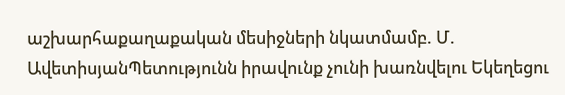աշխարհաքաղաքական մեսիջների նկատմամբ. Մ. ԱվետիսյանՊետությունն իրավունք չունի խառնվելու Եկեղեցու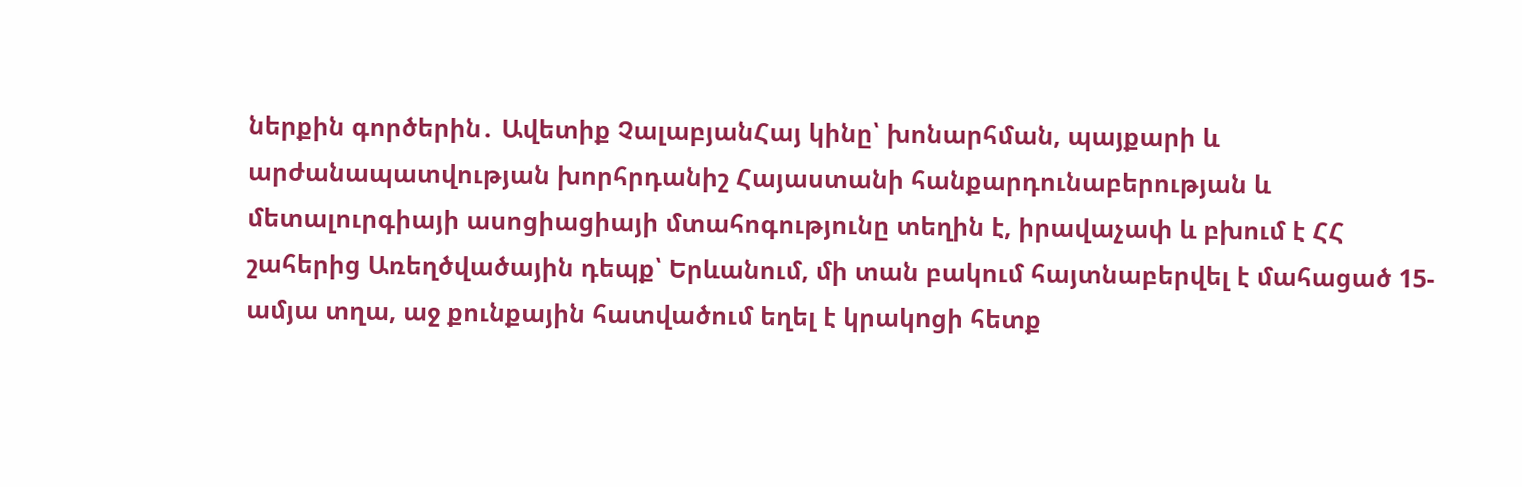ներքին գործերին․ Ավետիք ՉալաբյանՀայ կինը՝ խոնարհման, պայքարի և արժանապատվության խորհրդանիշ Հայաստանի հանքարդունաբերության և մետալուրգիայի ասոցիացիայի մտահոգությունը տեղին է, իրավաչափ և բխում է ՀՀ շահերից Առեղծվածային դեպք՝ Երևանում, մի տան բակում հայտնաբերվել է մահացած 15-ամյա տղա, աջ քունքային հատվածում եղել է կրակnցի հետք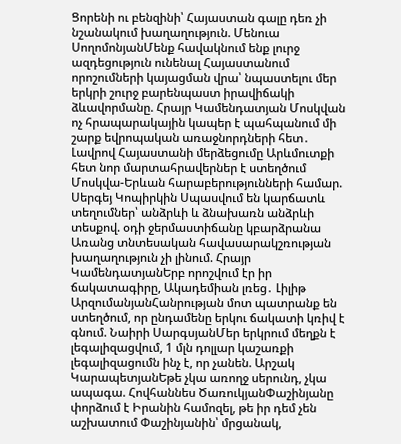Ցորենի ու բենզինի՝ Հայաստան գալը դեռ չի նշանակում խաղաղություն. Մենուա ՍողոմոնյանՄենք հավակնում ենք լուրջ ազդեցություն ունենալ Հայաստանում որոշումների կայացման վրա՝ նպաստելու մեր երկրի շուրջ բարենպաստ իրավիճակի ձևավորմանը. Հրայր Կամենդատյան Մոսկվան ոչ հրապարակային կապեր է պահպանում մի շարք եվրոպական առաջնորդների հետ․ Լավրով Հայաստանի մերձեցումը Արևմուտքի հետ նոր մարտահրավերներ է ստեղծում Մոսկվա-Երևան հարաբերությունների համար. Սերգեյ Կոպիրկին Սպասվում են կարճատև տեղումներ՝ անձրևի և ձնախառն անձրևի տեսքով. օդի ջերմաստիճանը կբարձրանա Առանց տնտեսական հավասարակշռության խաղաղություն չի լինում. Հրայր ԿամենդատյանԵրբ որոշվում էր իր ճակատագիրը, Ակադեմիան լռեց․ Լիլիթ ԱրզումանյանՀանրության մոտ պատրանք են ստեղծում, որ ընդամենը երկու ճակատի կռիվ է գնում. Նաիրի ՍարգսյանՄեր երկրում մեղքն է լեգալիզացվում, 1 մլն դոլլար կաշառքի լեգալիզացումն ինչ է, որ չանեն. Արշակ ԿարապետյանԵթե չկա առողջ սերունդ, չկա ապագա. Հովհաննես ԾառուկյանՓաշինյանը փորձում է Իրանին համոզել, թե իր դեմ չեն աշխատում Փաշինյանին՝ մրցանակ,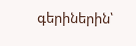գերիներին՝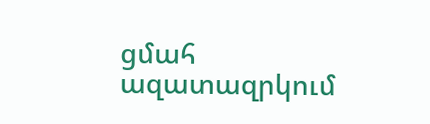ցմահ ազատազրկում